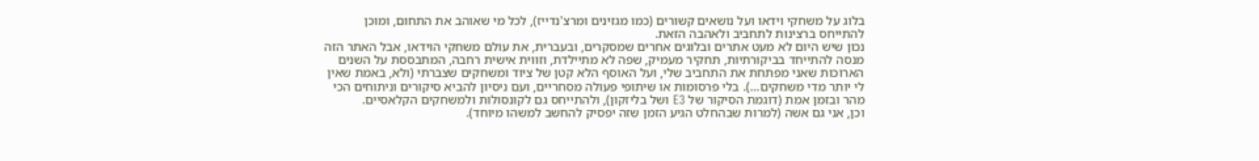בלוג על משחקי וידאו ועל נושאים קשורים (כמו מגזינים ומרצ'נדייז), לכל מי שאוהב את התחום, ומוכן להתייחס ברצינות לתחביב ולאהבה הזאת.
נכון שיש היום לא מעט אתרים ובלוגים אחרים שמסקרים, ובעברית, את עולם משחקי הוידאו, אבל האתר הזה מנסה להתייחד בביקורתיות, תחקיר מעמיק, שפה לא מתיילדת, וזווית אישית רחבה, המתבססת על השנים הארוכות שאני מפתחת את התחביב שלי, ועל האוסף הלא קטן של ציוד ומשחקים שצברתי (ולא, באמת שאין לי יותר מדי משחקים…). בלי פרסומות או שיתופי פעולה מסחריים, ועם ניסיון להביא סיקורים וניתוחים הכי מהר ובזמן אמת (דוגמת הסיקור של E3 ושל בליזקון), ולהתייחס גם לקונסולות ולמשחקים הקלאסיים.
וכן, אני גם אשה (למרות שבהחלט הגיע הזמן שזה יפסיק להחשב למשהו מיוחד).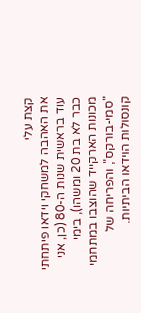קצת עלי
את האהבה למשחקי וידאו פיתחתי עוד בראשית שנות ה-80 (כן, אני כבר לא בת 20 ומשהו), בימי מכונות הארקייד שהוצבו במתחמי "סמי-בורקס", והפריחה של קונסולות הוידאו הביתיות.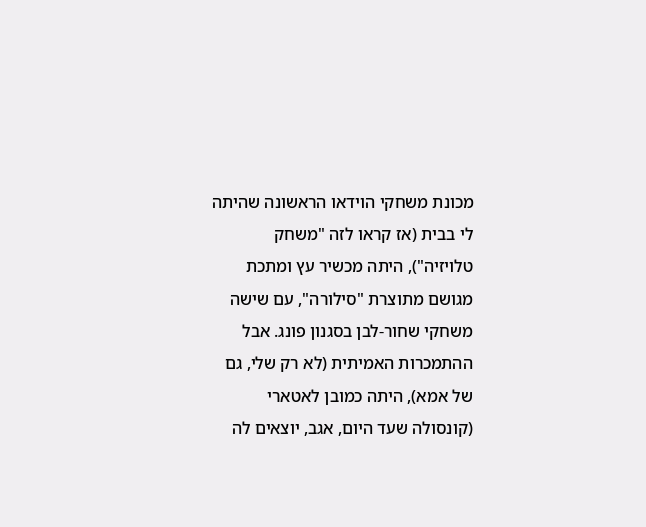מכונת משחקי הוידאו הראשונה שהיתה לי בבית (אז קראו לזה "משחק טלויזיה"), היתה מכשיר עץ ומתכת מגושם מתוצרת "סילורה", עם שישה משחקי שחור-לבן בסגנון פונג. אבל ההתמכרות האמיתית (לא רק שלי, גם של אמא), היתה כמובן לאטארי (קונסולה שעד היום, אגב, יוצאים לה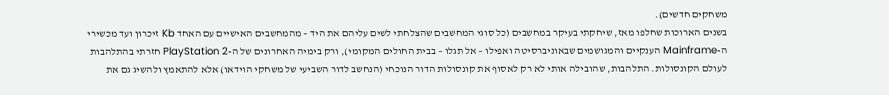משחקים חדשים).
בשנים הארוכות שחלפו מאז, שיחקתי בעיקר במחשבים (כל סוגי המחשבים שהצלחתי לשים עליהם את היד – מהמחשבים האישיים עם האחד Kb זיכרון ועד מכשירי ה-Mainframe הענקיים והמגושמים שבאוניברסיטה ואפילו – אל תגלו – בבית החולים המקומי), ורק בימיה האחרונים של ה-PlayStation 2 חזרתי בהתלהבות לעולם הקונסולות. התלהבות, שהובילה אותי לא רק לאסוף את קונסולות הדור הנוכחי (הנחשב לדור השביעי של משחקי הוידאו) אלא להתאמץ ולהשיג גם את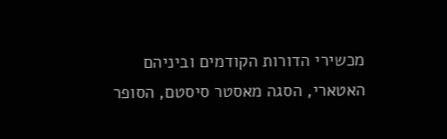מכשירי הדורות הקודמים וביניהם האטארי, הסגה מאסטר סיסטם, הסופר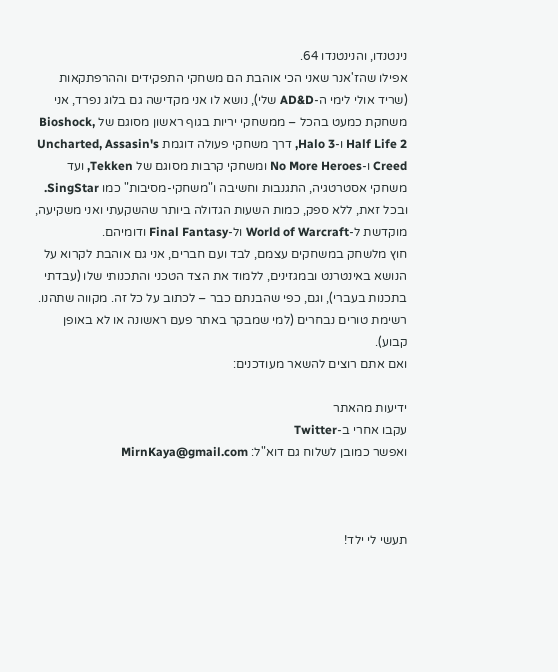נינטנדו, והנינטנדו 64.
אפילו שהז'אנר שאני הכי אוהבת הם משחקי התפקידים וההרפתקאות (שריד אולי לימי ה-AD&D שלי), נושא לו אני מקדישה גם בלוג נפרד, אני משחקת כמעט בהכל – ממשחקי יריות בגוף ראשון מסוגם של Bioshock, Half Life 2 ו-Halo 3, דרך משחקי פעולה דוגמת Uncharted, Assasin's Creed ו-No More Heroes ומשחקי קרבות מסוגם של Tekken, ועד משחקי אסטרטגיה, התגנבות וחשיבה ו"משחקי-מסיבות" כמו SingStar. ובכל זאת, ללא ספק, כמות השעות הגדולה ביותר שהשקעתי ואני משקיעה, מוקדשת ל-World of Warcraft ול-Final Fantasy ודומיהם.
חוץ מלשחק במשחקים עצמם, לבד ועם חברים, אני גם אוהבת לקרוא על הנושא באינטרנט ובמגזינים, ללמוד את הצד הטכני והתכנותי שלו (עבדתי בתכנות בעברי), וגם, כפי שהבנתם כבר – לכתוב על כל זה. מקווה שתהנו.
רשימת טורים נבחרים (למי שמבקר באתר פעם ראשונה או לא באופן קבוע).
ואם אתם רוצים להשאר מעודכנים:

ידיעות מהאתר
עקבו אחרי ב-Twitter
ואפשר כמובן לשלוח גם דוא"ל: MirnKaya@gmail.com



תעשי לי ילד!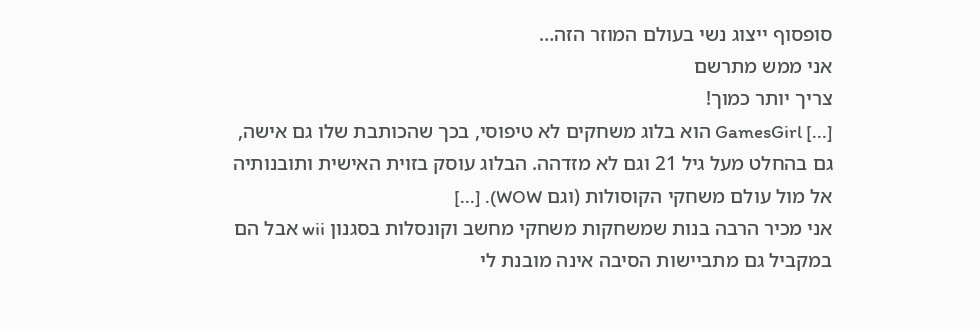סופסוף ייצוג נשי בעולם המוזר הזה…
אני ממש מתרשם
צריך יותר כמוך!
[...] GamesGirl הוא בלוג משחקים לא טיפוסי, בכך שהכותבת שלו גם אישה, גם בהחלט מעל גיל 21 וגם לא מזדהה. הבלוג עוסק בזוית האישית ותובנותיה אל מול עולם משחקי הקוסולות (וגם WOW). [...]
אני מכיר הרבה בנות שמשחקות משחקי מחשב וקונסלות בסגנון wii אבל הם במקביל גם מתביישות הסיבה אינה מובנת לי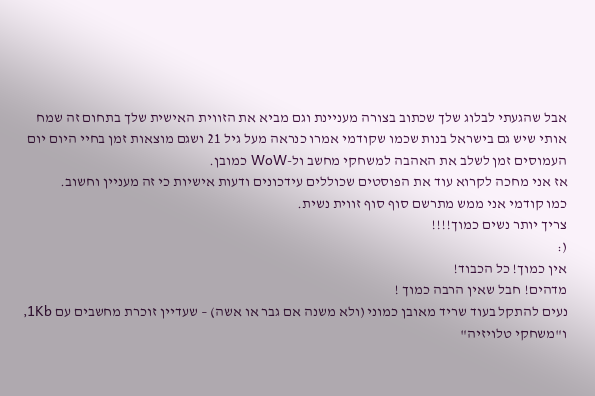אבל שהגעתי לבלוג שלך שכתוב בצורה מעניינת וגם מביא את הזווית האישית שלך בתחום זה שמח אותי שיש גם בישראל בנות שכמו שקודמי אמרו כנראה מעל גיל 21 ושגם מוצאות זמן בחיי היום יום העמוסים זמן לשלב את האהבה למשחקי מחשב ול-WoW כמובן.
אז אני מחכה לקרוא עוד את הפוסטים שכוללים עידכונים ודעות אישיות כי זה מעניין וחשוב.
כמו קודמי אני ממש מתרשם סוף סוף זווית נשית.
צריך יותר נשים כמוך!!!!
(:
אין כמוך! כל הכבוד!
מדהים! חבל שאין הרבה כמוך !
נעים להתקל בעוד שריד מאובן כמוני (ולא משנה אם גבר או אשה) – שעדיין זוכרת מחשבים עם 1Kb, ו"משחקי טלויזיה"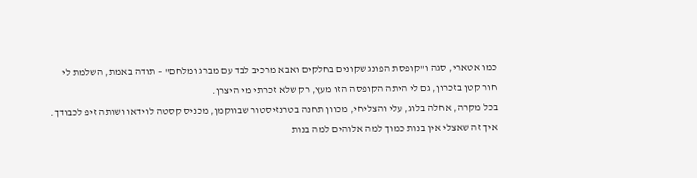כמו אטארי, סגה ו"קופסת הפונג שקונים בחלקים ואבא מרכיב לבד עם מברג ומלחם" – תודה באמת, השלמת לי חור קטן בזכרון, גם לי היתה הקופסה הזו מעץ, רק שלא זכרתי מי היצרן.
בכל מקרה, אחלה בלוג, עלי והצליחי, מכוון תחנה בטרנזיסטור שבווקמן, מכניס קסטה לוידאו ושותה זיפ לכבודך.
איך זה שאצלי אין בנות כמוך למה אלוהים למה בנות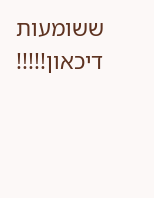ששומעות דיכאון!!!!!